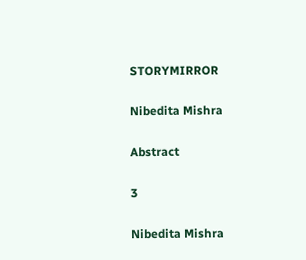STORYMIRROR

Nibedita Mishra

Abstract

3

Nibedita Mishra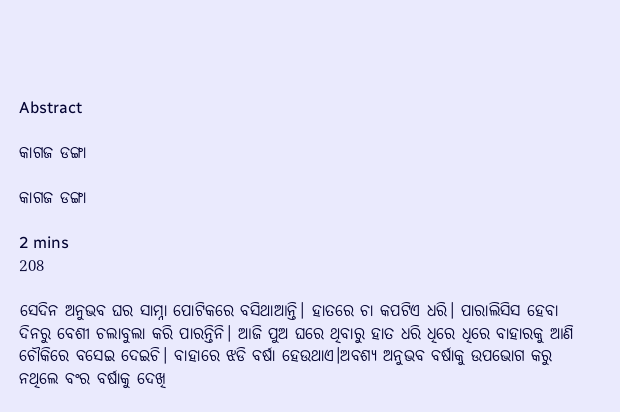Abstract

କାଗଜ ଡଙ୍ଗା

କାଗଜ ଡଙ୍ଗା

2 mins
208

ସେଦିନ ଅନୁଭବ ଘର ସାମ୍ନା ପୋଟିକରେ ବସିଥାଆନ୍ତି। ହାତରେ ଚା କପଟିଏ ଧରି। ପାରାଲିସିସ ହେବା ଦିନରୁ ବେଶୀ ଚଲାବୁଲା କରି ପାରନ୍ତିନି। ଆଜି ପୁଅ ଘରେ ଥିବାରୁ ହାତ ଧରି ଧିରେ ଧିରେ ବାହାରକୁ ଆଣି ଚୌକିରେ ବସେଇ ଦେଇଚି। ବାହାରେ ଝଡି ବର୍ଷା ହେଉଥାଏ।ଅବଶ୍ଯ ଅନୁଭବ ବର୍ଷାକୁ ଉପଭୋଗ କରୁ ନଥିଲେ ବଂର ବର୍ଷାକୁ ଦେଖି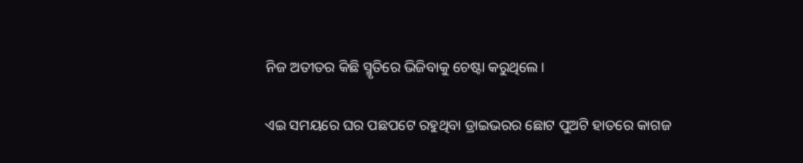ନିଜ ଅତୀତର କିଛି ସ୍ମୃତିରେ ଭିଜିବାକୁ ଚେଷ୍ଟା କରୁଥିଲେ।

ଏଇ ସମୟରେ ଘର ପଛପଟେ ରହୁଥିବା ଡ୍ରାଇଭରର ଛୋଟ ପୁଅଟି ହାତରେ କାଗଜ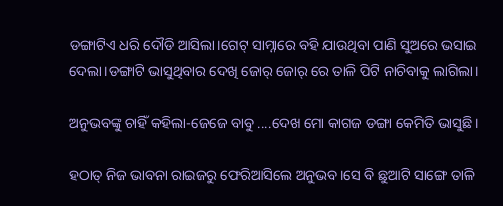ଡଙ୍ଗାଟିଏ ଧରି ଦୌଡି ଆସିଲା।ଗେଟ୍ ସାମ୍ନାରେ ବହି ଯାଉଥିବା ପାଣି ସୁଅରେ ଭସାଇ ଦେଲା।ଡଙ୍ଗାଟି ଭାସୁଥିବାର ଦେଖି ଜୋର୍ ଜୋର୍ ରେ ତାଳି ପିଟି ନାଚିବାକୁ ଲାଗିଲା।

ଅନୁଭବଙ୍କୁ ଚାହିଁ କହିଲା-ଜେଜେ ବାବୁ ....ଦେଖ ମୋ କାଗଜ ଡଙ୍ଗା କେମିତି ଭାସୁଛି।

ହଠାତ୍ ନିଜ ଭାବନା ରାଇଜରୁ ଫେରିଆସିଲେ ଅନୁଭବ।ସେ ବି ଛୁଆଟି ସାଙ୍ଗେ ତାଳି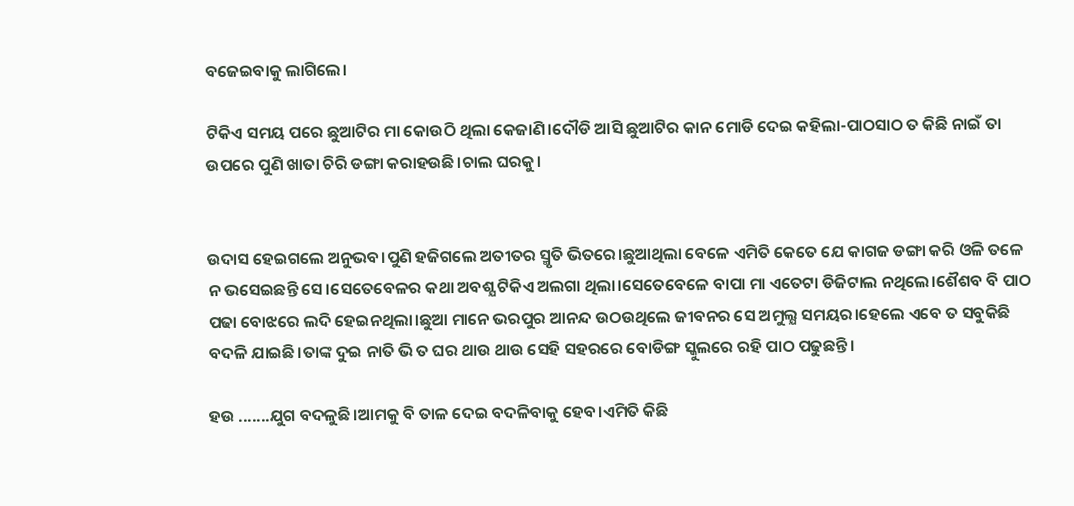ବଜେଇବାକୁ ଲାଗିଲେ।

ଟିକିଏ ସମୟ ପରେ ଛୁଆଟିର ମା କୋଉଠି ଥିଲା କେଜାଣି।ଦୌଡି ଆସି ଛୁଆଟିର କାନ ମୋଡି ଦେଇ କହିଲା-ପାଠସାଠ ତ କିଛି ନାଇଁ ତା ଉପରେ ପୁଣି ଖାତା ଚିରି ଡଙ୍ଗା କରାହଉଛି।ଚାଲ ଘରକୁ।


ଉଦାସ ହେଇଗଲେ ଅନୁଭବ।ପୁଣି ହଜିଗଲେ ଅତୀତର ସ୍ମୃତି ଭିତରେ।ଛୁଆଥିଲା ବେଳେ ଏମିତି କେତେ ଯେ କାଗଜ ଡଙ୍ଗା କରି ଓଳି ତଳେ ନ ଭସେଇଛନ୍ତି ସେ।ସେତେବେଳର କଥା ଅବଶ୍ଯ ଟିକିଏ ଅଲଗା ଥିଲା।ସେତେବେଳେ ବାପା ମା ଏତେଟା ଡିଜିଟାଲ ନଥିଲେ।ଶୈଶବ ବି ପାଠ ପଢା ବୋଝରେ ଲଦି ହେଇନଥିଲା।ଛୁଆ ମାନେ ଭରପୁର ଆନନ୍ଦ ଉଠଉଥିଲେ ଜୀବନର ସେ ଅମୁଲ୍ଯ ସମୟର।ହେଲେ ଏବେ ତ ସବୁକିଛି ବଦଳି ଯାଇଛି।ତାଙ୍କ ଦୁଇ ନାତି ଭି ତ ଘର ଥାଉ ଥାଉ ସେହି ସହରରେ ବୋଡିଙ୍ଗ ସ୍କୁଲରେ ରହି ପାଠ ପଢୁଛନ୍ତି।

ହଉ .......ଯୁଗ ବଦଳୁଛି।ଆମକୁ ବି ତାଳ ଦେଇ ବଦଳିବାକୁ ହେବ।ଏମିତି କିଛି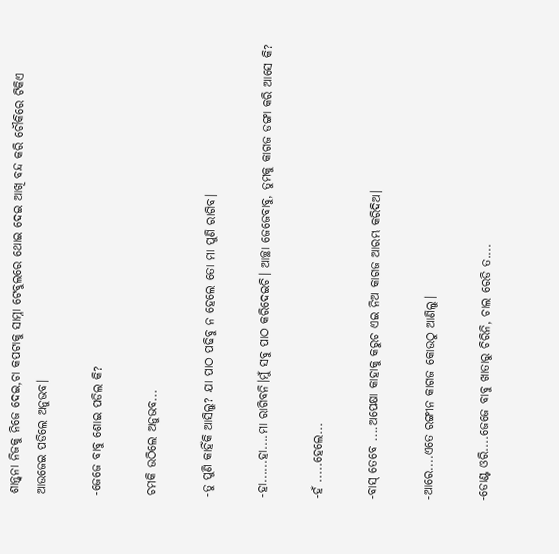ଶାନ୍ତ୍ବନା ନିଜକୁ ନିଜେ ଦେଇ,ଚା କପଟାକୁ ସାମ୍ନା ଟେବୁଲରେ ଥୋଇ ଦେଇ ଆଖି ବନ୍ଦ କରି ଚୌକିରେ ଟିକିଏ ଆଉଜେଇ ପଡିଲେ ଅନୁଭବ।

-ଜେଜେ ବାବୁ ଶୋଇ ପଡିଲ କି?

ଚମକି ଉଠିଲେ ଅନୁଭବ...

-ତୁ ପୁଣି କାହିଁକି ଆସିଲୁ? ଯା ପାଠ ପଢିବୁ ନ ହେଲେ ତୋ ମା ପୁଣି ରାଗିବ।

-ହା......ହା....ମା ରାଗିବନି।ମୁଁ ସବୁ ପାଠ କରିଦେଇଚି। ଆଚ୍ଛା ଜେଜେବାବୁ, ତୁମକୁ କାଗଜ ଡଙ୍ଗା କରି ଆସେ କି?

-ହଁ .....ହେଲେ...

-ବାସ୍ ତେବେ ....ଅପେକ୍ଷା କାହାକୁ କରୁଚ ଏଇ ନିଅ କାଗଜ ଆରମ୍ଭ କରିଦିଅ।

-ଆରେ....ଏତେ ରଙ୍ଗୀନ କାଗଜ କୋଉଠୁ ଆଣିଲୁ।

-ଡୋଣ୍ଟ ଓରି....ଜେଜେ ବାବୁ ଖାତାରୁ ଚିରିନି, ଚାଲ ରେଡି ତ....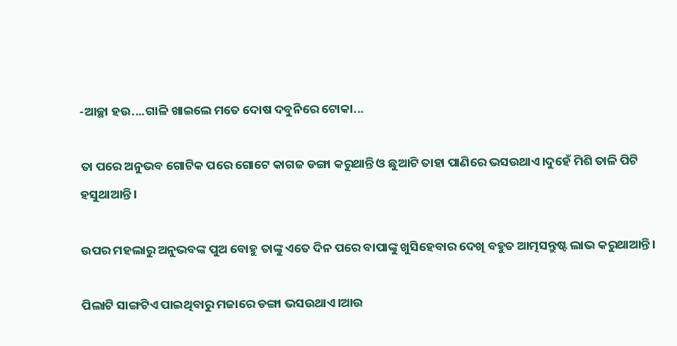-ଆଚ୍ଛା ହଉ....ଗାଳି ଖାଇଲେ ମତେ ଦୋଷ ଦବୁନିରେ ଟୋକା...

ତା ପରେ ଅନୁଭବ ଗୋଟିକ ପରେ ଗୋଟେ କାଗଜ ଡଙ୍ଗା କରୁଥାନ୍ତି ଓ ଛୁଆଟି ତାହା ପାଣିରେ ଭସଉଥାଏ।ଦୁହେଁ ମିଶି ତାଳି ପିଟି ହସୁଥାଆନ୍ତି।

ଉପର ମହଲାରୁ ଅନୁଭବଙ୍କ ପୁଅ ବୋହୁ ତାଙ୍କୁ ଏତେ ଦିନ ପରେ ବାପାଙ୍କୁ ଖୁସିହେବାର ଦେଖି ବହୁତ ଆତ୍ମସନ୍ତୁଷ୍ଟ ଲାଭ କରୁଥାଆନ୍ତି।

ପିଲାଟି ସାଙ୍ଗଟିଏ ପାଇଥିବାରୁ ମଜାରେ ଡଙ୍ଗା ଭସଉଥାଏ।ଆଉ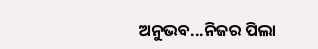ଅନୁଭବ...ନିଜର ପିଲା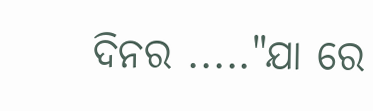ଦିନର ....."ଯା ରେ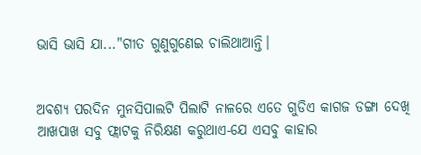ଭାସି ଭାସି ଯା..."ଗୀତ ଗୁଣୁଗୁଣେଇ ଚାଲିଥାଆନ୍ତି।


ଅବଶ୍ଯ ପରଦିନ ମୁନସିପାଲଟି ପିଲାଟି ନାଳରେ ଏତେ ଗୁଡିଏ କାଗଜ ଡଙ୍ଗା ଦେଖି ଆଖପାଖ ସବୁ ଫ୍ଲାଟକୁ ନିରିକ୍ଷଣ କରୁଥାଏ-ଯେ ଏସବୁ କାହାର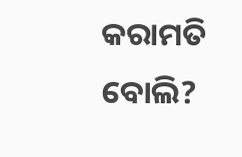କରାମତି ବୋଲି?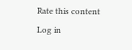Rate this content
Log in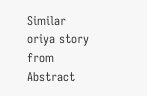Similar oriya story from Abstract